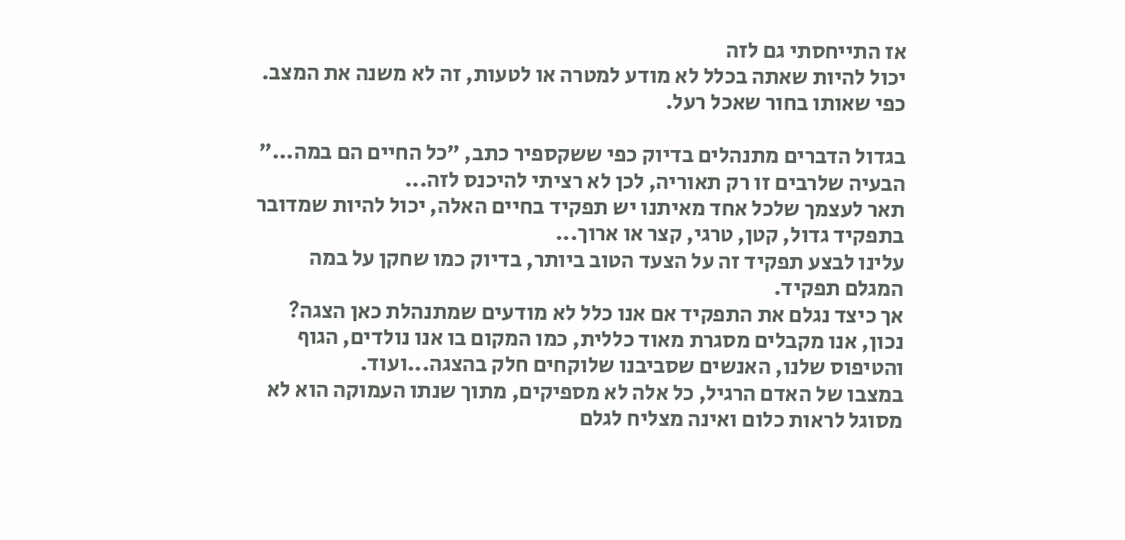אז התייחסתי גם לזה
יכול להיות שאתה בכלל לא מודע למטרה או לטעות, זה לא משנה את המצב.
כפי שאותו בחור שאכל רעל.

בגדול הדברים מתנהלים בדיוק כפי ששקספיר כתב, ״כל החיים הם במה...״ הבעיה שלרבים זו רק תאוריה, לכן לא רציתי להיכנס לזה...
תאר לעצמך שלכל אחד מאיתנו יש תפקיד בחיים האלה, יכול להיות שמדובר בתפקיד גדול, קטן, טרגי, קצר או ארוך...
עלינו לבצע תפקיד זה על הצעד הטוב ביותר, בדיוק כמו שחקן על במה המגלם תפקיד.
אך כיצד נגלם את התפקיד אם אנו כלל לא מודעים שמתנהלת כאן הצגה?
נכון, אנו מקבלים מסגרת מאוד כללית, כמו המקום בו אנו נולדים, הגוף והטיפוס שלנו, האנשים שסביבנו שלוקחים חלק בהצגה...ועוד.
במצבו של האדם הרגיל, כל אלה לא מספיקים, מתוך שנתו העמוקה הוא לא מסוגל לראות כלום ואינה מצליח לגלם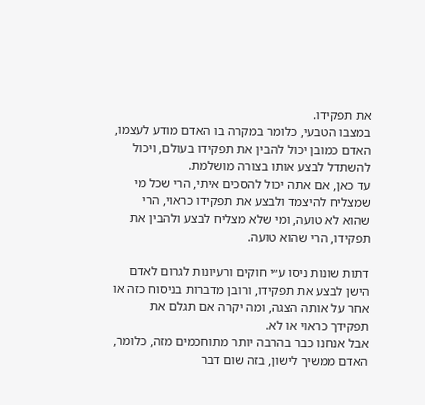את תפקידו.
במצבו הטבעי, כלומר במקרה בו האדם מודע לעצמו, האדם כמובן יכול להבין את תפקידו בעולם, ויכול להשתדל לבצע אותו בצורה מושלמת.
עד כאן, אם אתה יכול להסכים איתי, הרי שכל מי שמצליח להיצמד ולבצע את תפקידו כראוי, הרי שהוא לא טועה, ומי שלא מצליח לבצע ולהבין את תפקידו, הרי שהוא טועה.

דתות שונות ניסו ע״י חוקים ורעיונות לגרום לאדם הישן לבצע את תפקידו, ורובן מדברות בניסוח כזה או אחר על אותה הצגה, ומה יקרה אם תגלם את תפקידך כראוי או לא.
אבל אנחנו כבר בהרבה יותר מתוחכמים מזה, כלומר, האדם ממשיך לישון, בזה שום דבר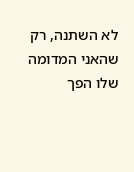לא השתנה, רק שהאני המדומה שלו הפך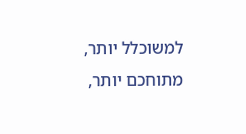למשוכלל יותר, מתוחכם יותר,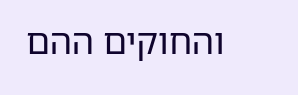והחוקים ההם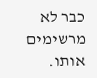כבר לא מרשימים אותו.